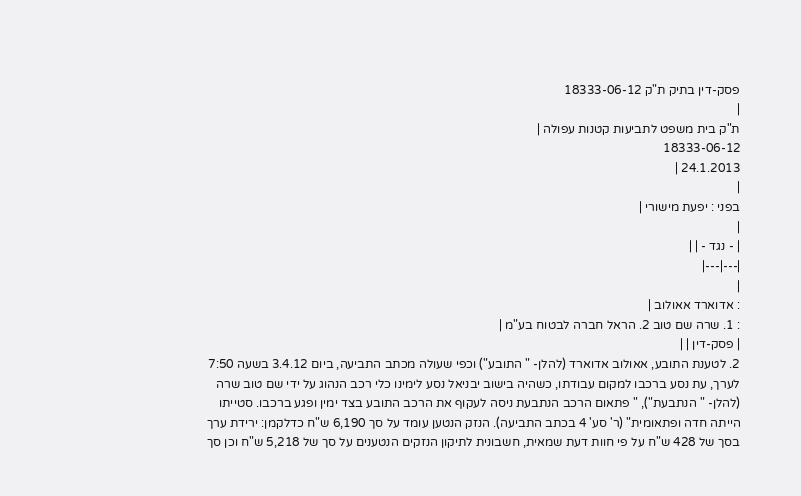פסק-דין בתיק ת"ק 18333-06-12
|
ת"ק בית משפט לתביעות קטנות עפולה |
18333-06-12
24.1.2013 |
|
בפני : יפעת מישורי |
|
| - נגד - | |
|---|---|
|
: אדוארד אאולוב |
: 1. שרה שם טוב 2. הראל חברה לבטוח בע"מ |
| פסק-דין | |
2. לטענת התובע, אאולוב אדוארד (להלן- " התובע") וכפי שעולה מכתב התביעה, ביום 3.4.12 בשעה 7:50 לערך, עת נסע ברכבו למקום עבודתו, כשהיה בישוב יבניאל נסע לימינו כלי רכב הנהוג על ידי שם טוב שרה (להלן- " הנתבעת"), " פתאום הרכב הנתבעת ניסה לעקוף את הרכב התובע בצד ימין ופגע ברכבו. סטייתו הייתה חדה ופתאומית" (ר' סע' 4 בכתב התביעה). הנזק הנטען עומד על סך 6,190 ש"ח כדלקמן: ירידת ערך בסך של 428 ש"ח על פי חוות דעת שמאית, חשבונית לתיקון הנזקים הנטענים על סך של 5,218 ש"ח וכן סך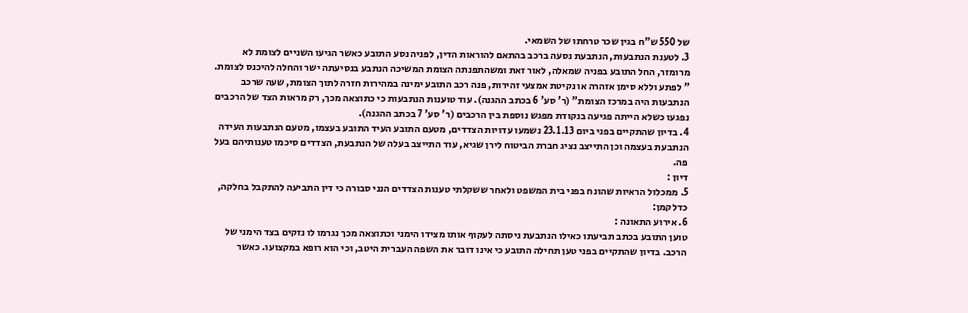של 550 ש"ח בגין שכר טרחתו של השמאי.
3. לטענת הנתבעות, הנתבעת נסעה ברכב בהתאם להוראות הדין, לפניה נסע התובע כאשר הגיעו השניים לצומת לא מרומזר, החל התובע בפניה שמאלה, לאור זאת ומשהתפנתה הצומת המשיכה הנתבע בנסיעתה ישר והחלה להיכנס לצומת. " לפתע וללא סימן אזהרה או נקיטת אמצעי זהירות, פנה רכב התובע ימינה במהירות חזרה לתוך הצומת, שעה שרכב הנתבעות היה במרכז הצומת" (ר' סע' 6 בכתב ההגנה). עוד טוענות הנתבעות כי כתוצאה מכך, רק מראות הצד של הרכבים נפגעו כשלא הייתה פגיעה בנקודת מפגש נוספת בין הרכבים (ר' סע' 7 בכתב ההגנה).
4. בדיון שהתקיים בפני ביום 23.1.13 נשמעו עדויות הצדדים, מטעם התובע העיד התובע בעצמו, מטעם הנתבעות העידה הנתבעת בעצמה וכן התייצב נציג חברת הביטוח לירן שגיא, עוד התייצב בעלה של הנתבעת, הצדדים סיכמו טענותיהם בעל פה.
דיון :
5. ממכלול הראיות שהונח בפני בית המשפט ולאחר ששקלתי טענות הצדדים הנני סבורה כי דין התביעה להתקבל בחלקה, כדלקמן:
6. אירוע התאונה :
טוען התובע בכתב תביעתו כאילו הנתבעת ניסתה לעקוף אותו מצידו הימני וכתוצאה מכך נגרמו לו נזקים בצד הימני של הרכב. בדיון שהתקיים בפני טען תחילה התובע כי אינו דובר את השפה העברית היטב, וכי הוא רופא במקצועו. כאשר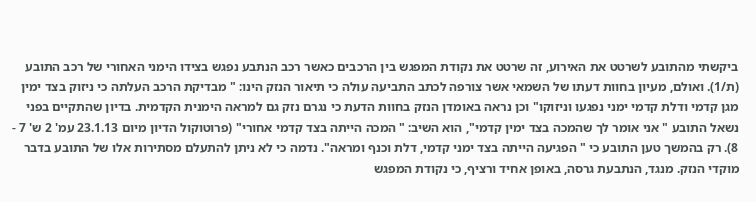ביקשתי מהתובע לשרטט את האירוע, זה שרטט את נקודת המפגש בין הרכבים כאשר רכב הנתבע נפגש בצידו הימני האחורי של רכב התובע (ת/1). ואולם, מעיון בחוות דעתו של השמאי אשר צורפה לכתב התביעה עולה כי תיאור הנזק הינו: " מבדיקת הרכב העלתה כי ניזוק בצד ימין מגן קדמי ודלת קדמי ימני נפגעו וניזוקו" וכן נראה באומדן הנזק בחוות הדעת כי נגרם נזק גם למראה הימנית הקדמית. בדיון שהתקיים בפני נשאל התובע " אני אומר לך שהמכה בצד ימין קדמי", הוא השיב: " המכה הייתה בצד קדמי אחורי" (פרוטוקול הדיון מיום 23.1.13 עמ' 2 ש' 7 - 8). רק בהמשך טען התובע כי " הפגיעה הייתה בצד ימני קדמי, דלת וכנף ומראה". נדמה כי לא ניתן להתעלם מסתירות אלו של התובע בדבר מוקדי הנזק. מנגד, הנתבעת גרסה, באופן אחיד ורציף, כי נקודת המפגש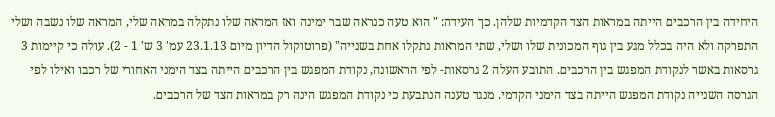היחידה בין הרכבים הייתה במראות הצד הקדמיות שלהן. כך העידה: " הוא טעה כנראה שבר ימינה ואז המראה שלו נתקלה במראה שלי, המראה שלו נשבה ושלי התפרקה ולא היה בכלל מגע בין גוף המכונית שלו ושלי, שתי המראות נתקלו אחת בשנייה" (פרוטוקול הדיון מיום 23.1.13 עמ' 3 ש' 1 - 2). עולה כי קיימות 3 גרסאות באשר לנקודת המפגש בין הרכבים. התובע העלה 2 גרסאות- לפי הראשונה, נקודת המפגש בין הרכבים הייתה בצד הימני האחורי של רכבו ואילו לפי הגרסה השנייה נקודת המפגש הייתה בצד הימני הקדמי. מנגד טענה הנתבעת כי נקודת המפגש הינה רק במראות הצד של הרכבים.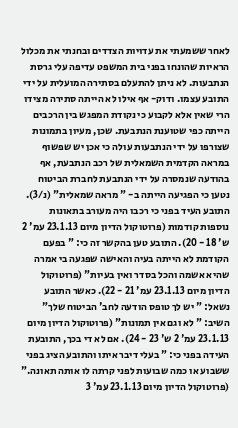לאחר ששמעתי את עדויות הצדדים ובחנתי את מכלול הראיות שהונחו בפני בית המשפט עדיפה עלי גרסת הנתבעות. לא ניתן להתעלם בסתירה המועלית על ידי התובע עצמו. ודוק- אף אילו לא הייתה סתירה מצידו הרי שאין אלא לקבוע כי נקודת המפגש בין הרכבים הייתה כפי שטוענת הנתבעת. שכן, מעיון בתמונות שצורפו על ידי הנתבעות עולה כי אכן יש שפשוף במראה הקדמית השמאלית של רכב הנתבעת, אף בהודעה שנמסרה על ידי הנתבעת לחברת הביטוח נטען כי הפגיעה הייתה ב- " מראה שמאלית" (נ/3). התובע העיד בפני כי רכבו היה מעורב בתאונות נוספות קודמות (פרוטוקול הדיון מיום 23.1.13 עמ' 2 ש' 18 - 20). התובע טען בהקשר זה כי: " בפעם הקודמת לא הייתה בעיה והאישה שפגעה בי אמרה שהיא אשמה והכל בסדר ואין בעיות" (פרוטוקול הדיון מיום 23.1.13 עמ' 21 - 22). כאשר התובע נשאל: " יש לך טופס הודעה לחב' הביטוח שלך" השיב: " לא וגם אין תמונות" (פרוטוקול הדיון מיום 23.1.13 עמ' 2 ש' 23 - 24). אם לא די בכך, התובעת העידה בפני כי: " בעלי דיבר איתו והתובע הציג בפני ששבוע או כמה שבועות לפני קרתה לו אותה תאונה." (פרוטוקול הדיון מיום 23.1.13 עמ' 3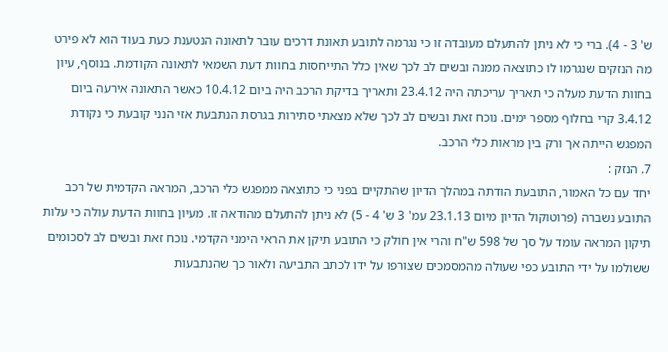ש' 3 - 4). ברי כי לא ניתן להתעלם מעובדה זו כי נגרמה לתובע תאונת דרכים עובר לתאונה הנטענת כעת בעוד הוא לא פירט מה הנזקים שנגרמו לו כתוצאה ממנה ובשים לב לכך שאין כלל התייחסות בחוות דעת השמאי לתאונה הקודמת. בנוסף, עיון בחוות הדעת מעלה כי תאריך עריכתה היה 23.4.12 ותאריך בדיקת הרכב היה ביום 10.4.12 כאשר התאונה אירעה ביום 3.4.12 קרי בחלוף מספר ימים. נוכח זאת ובשים לב לכך שלא מצאתי סתירות בגרסת הנתבעת אזי הנני קובעת כי נקודת המפגש הייתה אך ורק בין מראות כלי הרכב.
7. הנזק :
יחד עם כל האמור, התובעת הודתה במהלך הדיון שהתקיים בפני כי כתוצאה ממפגש כלי הרכב, המראה הקדמית של רכב התובע נשברה (פרוטוקול הדיון מיום 23.1.13 עמ' 3 ש' 4 - 5) לא ניתן להתעלם מהודאה זו. מעיון בחוות הדעת עולה כי עלות תיקון המראה עומד על סך של 598 ש"ח והרי אין חולק כי התובע תיקן את הראי הימני הקדמי. נוכח זאת ובשים לב לסכומים ששולמו על ידי התובע כפי שעולה מהמסמכים שצורפו על ידו לכתב התביעה ולאור כך שהנתבעות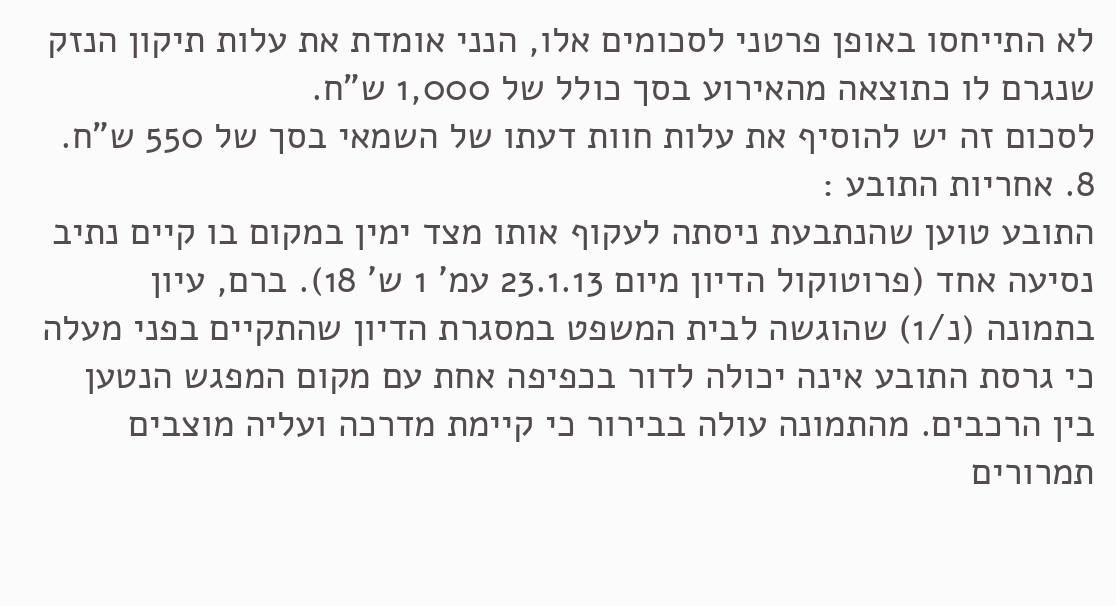לא התייחסו באופן פרטני לסכומים אלו, הנני אומדת את עלות תיקון הנזק שנגרם לו כתוצאה מהאירוע בסך כולל של 1,000 ש"ח.
לסכום זה יש להוסיף את עלות חוות דעתו של השמאי בסך של 550 ש"ח.
8. אחריות התובע :
התובע טוען שהנתבעת ניסתה לעקוף אותו מצד ימין במקום בו קיים נתיב נסיעה אחד (פרוטוקול הדיון מיום 23.1.13 עמ' 1 ש' 18). ברם, עיון בתמונה (נ/1) שהוגשה לבית המשפט במסגרת הדיון שהתקיים בפני מעלה כי גרסת התובע אינה יכולה לדור בכפיפה אחת עם מקום המפגש הנטען בין הרכבים. מהתמונה עולה בבירור כי קיימת מדרכה ועליה מוצבים תמרורים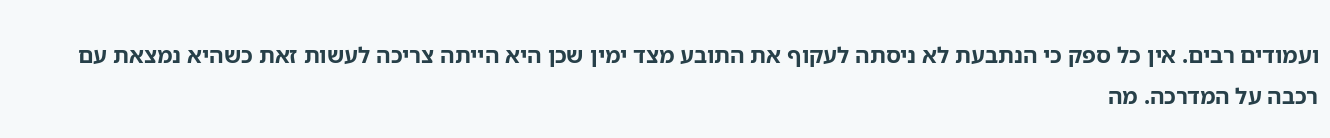ועמודים רבים. אין כל ספק כי הנתבעת לא ניסתה לעקוף את התובע מצד ימין שכן היא הייתה צריכה לעשות זאת כשהיא נמצאת עם רכבה על המדרכה. מה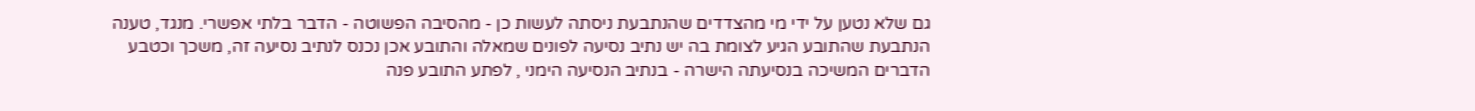גם שלא נטען על ידי מי מהצדדים שהנתבעת ניסתה לעשות כן - מהסיבה הפשוטה - הדבר בלתי אפשרי. מנגד, טענה הנתבעת שהתובע הגיע לצומת בה יש נתיב נסיעה לפונים שמאלה והתובע אכן נכנס לנתיב נסיעה זה, משכך וכטבע הדברים המשיכה בנסיעתה הישרה - בנתיב הנסיעה הימני , לפתע התובע פנה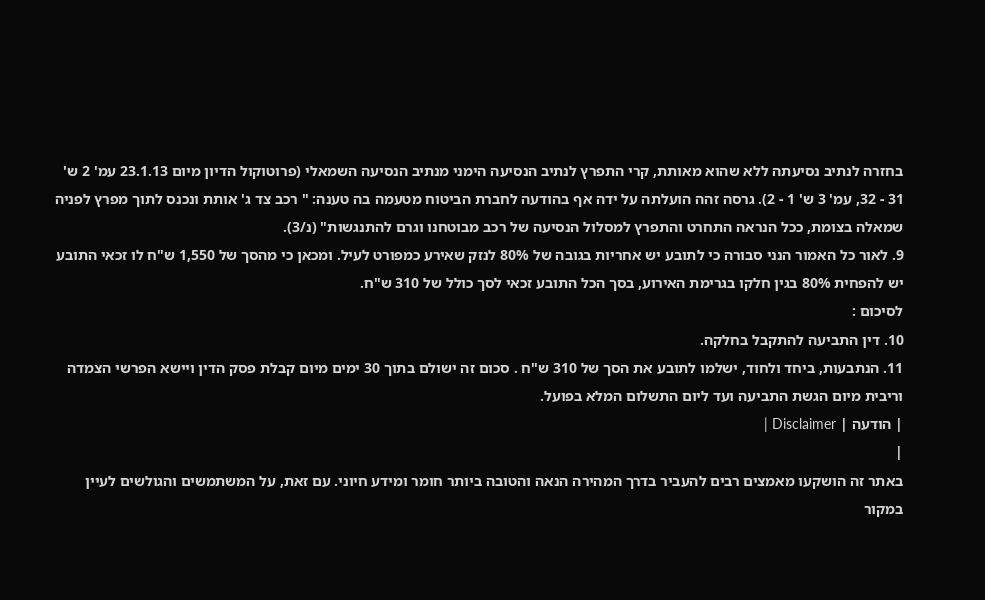בחזרה לנתיב נסיעתה ללא שהוא מאותת, קרי התפרץ לנתיב הנסיעה הימני מנתיב הנסיעה השמאלי (פרוטוקול הדיון מיום 23.1.13 עמ' 2 ש' 31 - 32, עמ' 3 ש' 1 - 2). גרסה זהה הועלתה על ידה אף בהודעה לחברת הביטוח מטעמה בה טענה: " רכב צד ג' אותת ונכנס לתוך מפרץ לפניה שמאלה בצומת, ככל הנראה התחרט והתפרץ למסלול הנסיעה של רכב מבוטחנו וגרם להתנגשות" (נ/3).
9. לאור כל האמור הנני סבורה כי לתובע יש אחריות בגובה של 80% לנזק שאירע כמפורט לעיל. ומכאן כי מהסך של 1,550 ש"ח לו זכאי התובע יש להפחית 80% בגין חלקו בגרימת האירוע, בסך הכל התובע זכאי לסך כולל של 310 ש"ח.
לסיכום :
10. דין התביעה להתקבל בחלקה.
11. הנתבעות, ביחד ולחוד, ישלמו לתובע את הסך של 310 ש"ח . סכום זה ישולם בתוך 30 ימים מיום קבלת פסק הדין ויישא הפרשי הצמדה וריבית מיום הגשת התביעה ועד ליום התשלום המלא בפועל.
| הודעה | Disclaimer |
|
באתר זה הושקעו מאמצים רבים להעביר בדרך המהירה הנאה והטובה ביותר חומר ומידע חיוני. עם זאת, על המשתמשים והגולשים לעיין במקור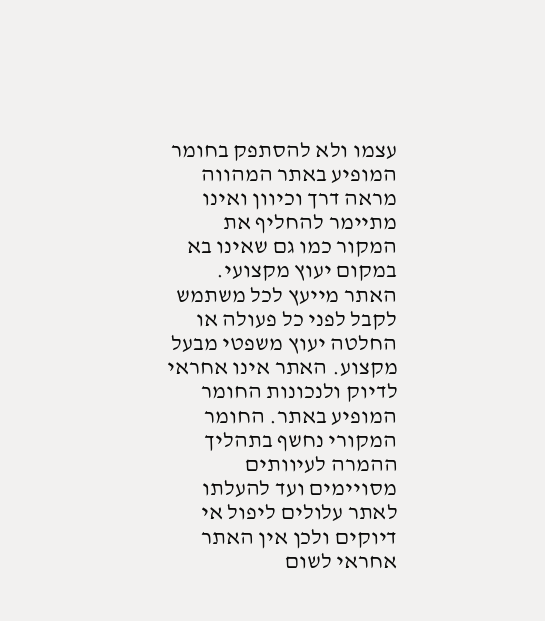עצמו ולא להסתפק בחומר המופיע באתר המהווה מראה דרך וכיוון ואינו מתיימר להחליף את המקור כמו גם שאינו בא במקום יעוץ מקצועי. האתר מייעץ לכל משתמש לקבל לפני כל פעולה או החלטה יעוץ משפטי מבעל מקצוע. האתר אינו אחראי לדיוק ולנכונות החומר המופיע באתר. החומר המקורי נחשף בתהליך ההמרה לעיוותים מסויימים ועד להעלתו לאתר עלולים ליפול אי דיוקים ולכן אין האתר אחראי לשום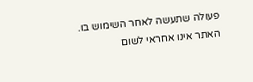פעולה שתעשה לאחר השימוש בו. האתר אינו אחראי לשום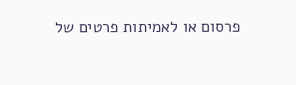פרסום או לאמיתות פרטים של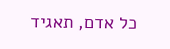כל אדם, תאגיד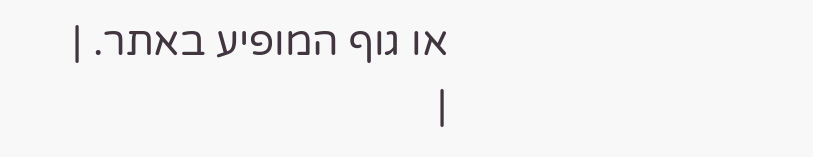או גוף המופיע באתר. |
|